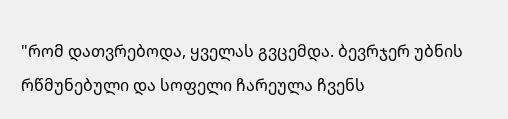"რომ დათვრებოდა, ყველას გვცემდა. ბევრჯერ უბნის რწმუნებული და სოფელი ჩარეულა ჩვენს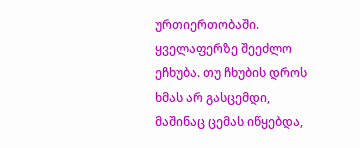ურთიერთობაში. ყველაფერზე შეეძლო ეჩხუბა. თუ ჩხუბის დროს ხმას არ გასცემდი, მაშინაც ცემას იწყებდა,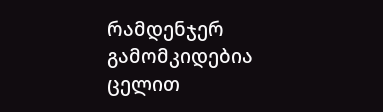რამდენჯერ გამომკიდებია ცელით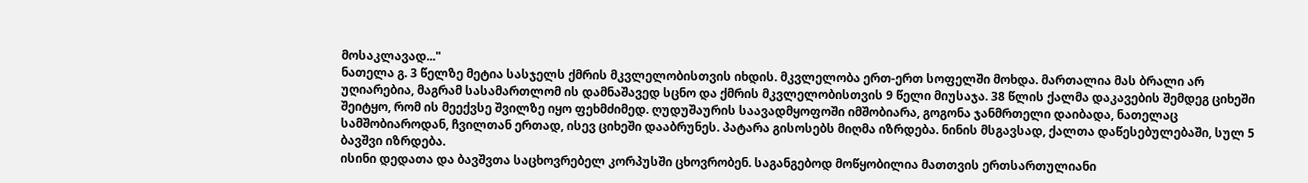მოსაკლავად..."
ნათელა გ. 3 წელზე მეტია სასჯელს ქმრის მკვლელობისთვის იხდის. მკვლელობა ერთ-ერთ სოფელში მოხდა. მართალია მას ბრალი არ უღიარებია, მაგრამ სასამართლომ ის დამნაშავედ სცნო და ქმრის მკვლელობისთვის 9 წელი მიუსაჯა. 38 წლის ქალმა დაკავების შემდეგ ციხეში შეიტყო, რომ ის მეექვსე შვილზე იყო ფეხმძიმედ. ღუდუშაურის საავადმყოფოში იმშობიარა, გოგონა ჯანმრთელი დაიბადა, ნათელაც სამშობიაროდან, ჩვილთან ერთად, ისევ ციხეში დააბრუნეს. პატარა გისოსებს მიღმა იზრდება. ნინის მსგავსად, ქალთა დაწესებულებაში, სულ 5 ბავშვი იზრდება.
ისინი დედათა და ბავშვთა საცხოვრებელ კორპუსში ცხოვრობენ. საგანგებოდ მოწყობილია მათთვის ერთსართულიანი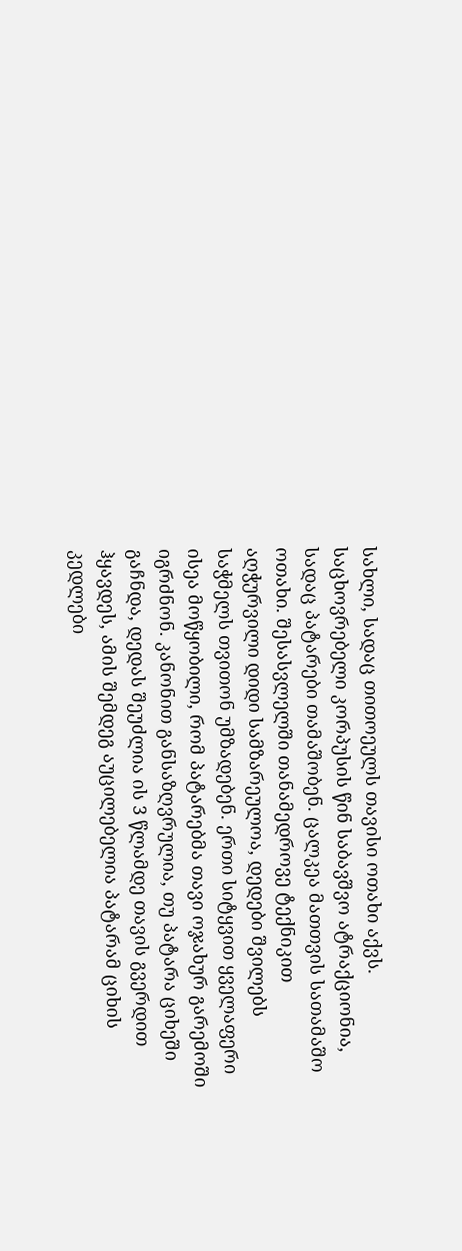სახლი, სადაც თითოეულს თავისი ოთახი აქვს. საცხოვრებელი კორპუსის წინ საბავშვო ატრაქციონია, სადაც პატარები თამაშობენ. ცალკეა მათთვის სათამაშო ოთახი. შესასვლელში თანამედროვე ტექნიკით აღჭურვილი დიდი სამზარეულოა, დედები შვილებს საჭმელს თვითონ უმზადებენ. ერთი სიტყვით ყველაფერი ისეა მოწყობილი, რომ პატარებმა თავი ოჯახურ გარემოში იგრძნონ. კანონით განსაზღვრულია, თუ პატარა ციხეში გაჩნდა, დედას შეუძლია ის 3 წლამდე თავის გვერდით ჰყავდეს, ამის შემდეგ აუცილებელია პატარამ ციხის კედლები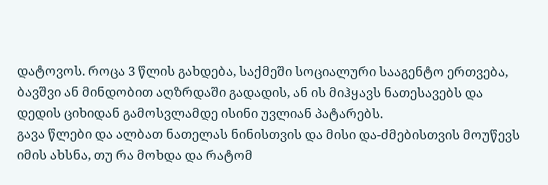დატოვოს. როცა 3 წლის გახდება, საქმეში სოციალური სააგენტო ერთვება, ბავშვი ან მინდობით აღზრდაში გადადის, ან ის მიჰყავს ნათესავებს და დედის ციხიდან გამოსვლამდე ისინი უვლიან პატარებს.
გავა წლები და ალბათ ნათელას ნინისთვის და მისი და-ძმებისთვის მოუწევს იმის ახსნა, თუ რა მოხდა და რატომ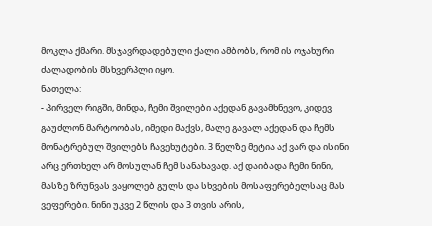მოკლა ქმარი. მსჯავრდადებული ქალი ამბობს, რომ ის ოჯახური ძალადობის მსხვერპლი იყო.
ნათელა:
- პირველ რიგში, მინდა, ჩემი შვილები აქედან გავამხნევო, კიდევ გაუძლონ მარტოობას, იმედი მაქვს, მალე გავალ აქედან და ჩემს მონატრებულ შვილებს ჩავეხუტები. 3 წელზე მეტია აქ ვარ და ისინი არც ერთხელ არ მოსულან ჩემ სანახავად. აქ დაიბადა ჩემი ნინი, მასზე ზრუნვას ვაყოლებ გულს და სხვების მოსაფერებელსაც მას ვეფერები. ნინი უკვე 2 წლის და 3 თვის არის,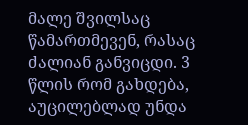მალე შვილსაც წამართმევენ, რასაც ძალიან განვიცდი. 3 წლის რომ გახდება, აუცილებლად უნდა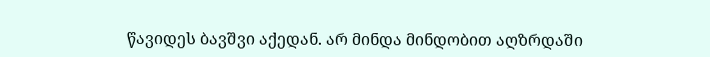წავიდეს ბავშვი აქედან. არ მინდა მინდობით აღზრდაში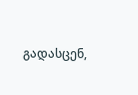გადასცენ,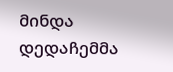მინდა დედაჩემმა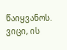წაიყვანოს. ვიცი, ის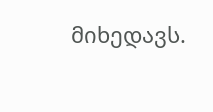მიხედავს.